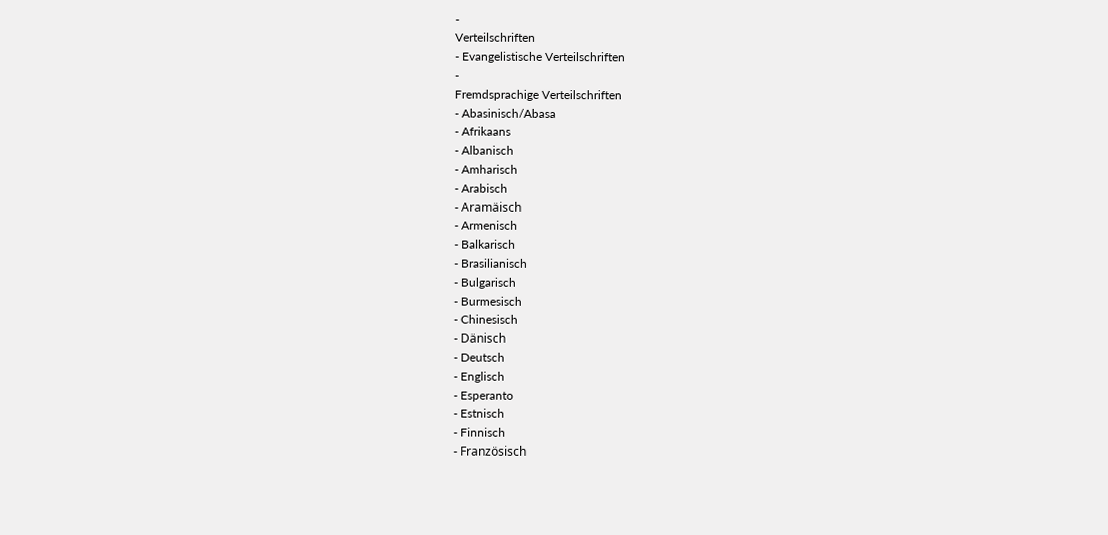-
Verteilschriften
- Evangelistische Verteilschriften
-
Fremdsprachige Verteilschriften
- Abasinisch/Abasa
- Afrikaans
- Albanisch
- Amharisch
- Arabisch
- Aramäisch
- Armenisch
- Balkarisch
- Brasilianisch
- Bulgarisch
- Burmesisch
- Chinesisch
- Dänisch
- Deutsch
- Englisch
- Esperanto
- Estnisch
- Finnisch
- Französisch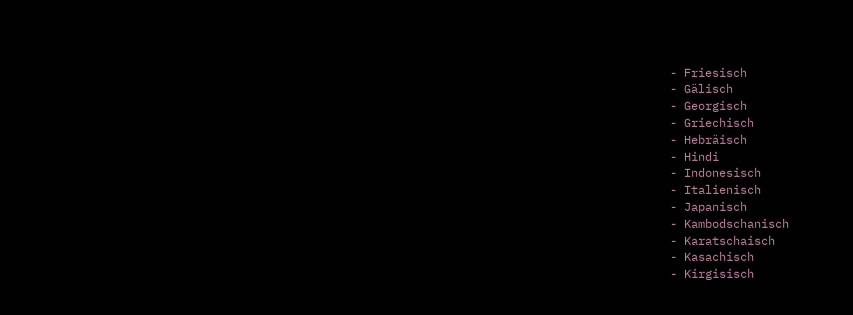- Friesisch
- Gälisch
- Georgisch
- Griechisch
- Hebräisch
- Hindi
- Indonesisch
- Italienisch
- Japanisch
- Kambodschanisch
- Karatschaisch
- Kasachisch
- Kirgisisch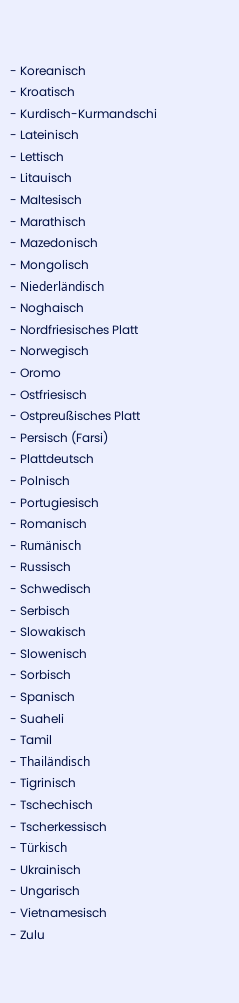- Koreanisch
- Kroatisch
- Kurdisch-Kurmandschi
- Lateinisch
- Lettisch
- Litauisch
- Maltesisch
- Marathisch
- Mazedonisch
- Mongolisch
- Niederländisch
- Noghaisch
- Nordfriesisches Platt
- Norwegisch
- Oromo
- Ostfriesisch
- Ostpreußisches Platt
- Persisch (Farsi)
- Plattdeutsch
- Polnisch
- Portugiesisch
- Romanisch
- Rumänisch
- Russisch
- Schwedisch
- Serbisch
- Slowakisch
- Slowenisch
- Sorbisch
- Spanisch
- Suaheli
- Tamil
- Thailändisch
- Tigrinisch
- Tschechisch
- Tscherkessisch
- Türkisch
- Ukrainisch
- Ungarisch
- Vietnamesisch
- Zulu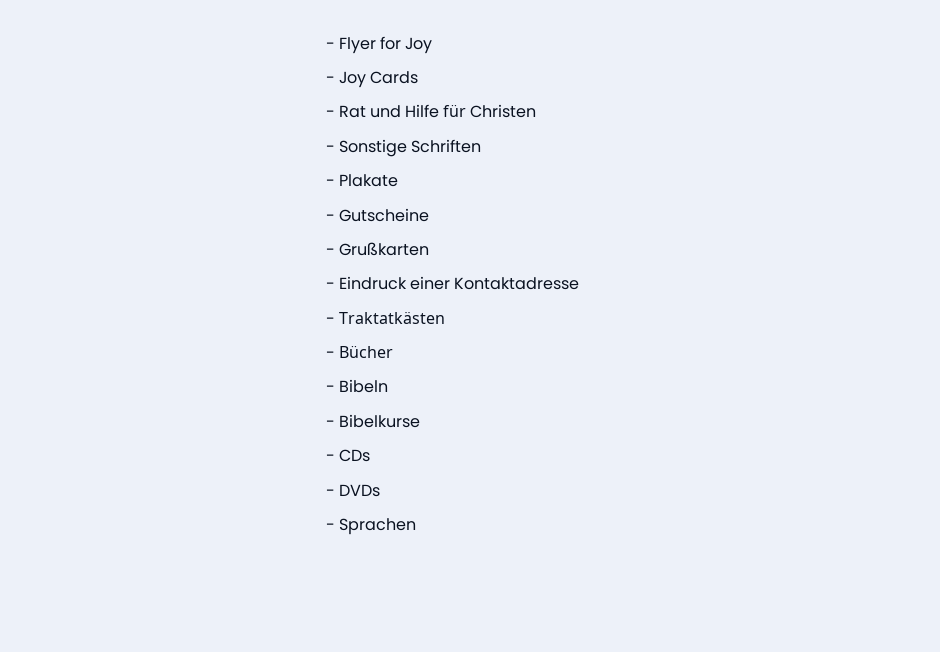- Flyer for Joy
- Joy Cards
- Rat und Hilfe für Christen
- Sonstige Schriften
- Plakate
- Gutscheine
- Grußkarten
- Eindruck einer Kontaktadresse
- Traktatkästen
- Bücher
- Bibeln
- Bibelkurse
- CDs
- DVDs
- Sprachen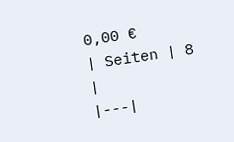0,00 €
| Seiten | 8 |
|---|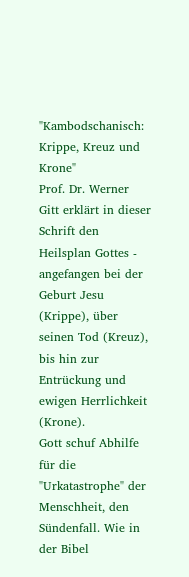"Kambodschanisch: Krippe, Kreuz und Krone"
Prof. Dr. Werner Gitt erklärt in dieser Schrift den Heilsplan Gottes - angefangen bei der Geburt Jesu (Krippe), über seinen Tod (Kreuz), bis hin zur Entrückung und ewigen Herrlichkeit (Krone).
Gott schuf Abhilfe für die "Urkatastrophe" der Menschheit, den Sündenfall. Wie in der Bibel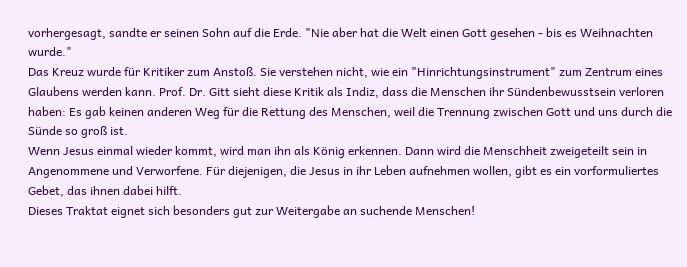vorhergesagt, sandte er seinen Sohn auf die Erde. "Nie aber hat die Welt einen Gott gesehen - bis es Weihnachten wurde."
Das Kreuz wurde für Kritiker zum Anstoß. Sie verstehen nicht, wie ein "Hinrichtungsinstrument" zum Zentrum eines Glaubens werden kann. Prof. Dr. Gitt sieht diese Kritik als Indiz, dass die Menschen ihr Sündenbewusstsein verloren haben: Es gab keinen anderen Weg für die Rettung des Menschen, weil die Trennung zwischen Gott und uns durch die Sünde so groß ist.
Wenn Jesus einmal wieder kommt, wird man ihn als König erkennen. Dann wird die Menschheit zweigeteilt sein in Angenommene und Verworfene. Für diejenigen, die Jesus in ihr Leben aufnehmen wollen, gibt es ein vorformuliertes Gebet, das ihnen dabei hilft.
Dieses Traktat eignet sich besonders gut zur Weitergabe an suchende Menschen!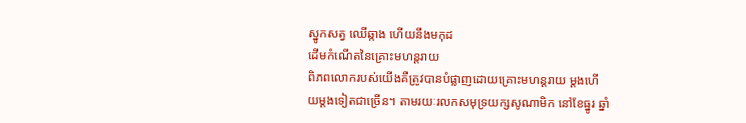ស្នូកសត្វ ឈើឆ្កាង ហើយនឹងមកុដ
ដើមកំណើតនៃគ្រោះមហន្តរាយ
ពិភពលោករបស់យើងគឺត្រូវបានបំផ្លាញដោយគ្រោះមហន្តរាយ ម្តងហើយម្តងទៀតជាច្រើន។ តាមរយៈរលកសមុទ្រយក្សសូណាមិក នៅខែធ្នូរ ឆ្នាំ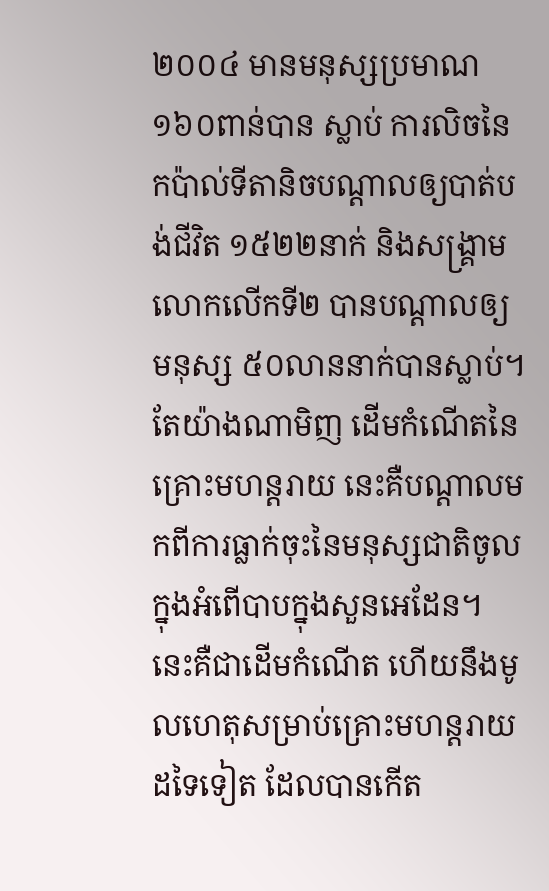២០០៤ មានមនុស្សប្រមាណ១៦០ពាន់បាន ស្លាប់ ការលិចនៃកប៉ាល់ទីតានិចបណ្តាលឲ្យបាត់បង់ជីវិត ១៥២២នាក់ និងសង្គ្រាមលោកលើកទី២ បានបណ្តាលឲ្យមនុស្ស ៥០លាននាក់បានស្លាប់។ តែយ៉ាងណាមិញ ដើមកំណើតនៃគ្រោះមហន្តរាយ នេះគឺបណ្តាលមកពីការធ្លាក់ចុះនៃមនុស្សជាតិចូលក្នុងអំពើបាបក្នុងសួនអេដែន។ នេះគឺជាដើមកំណើត ហើយនឹងមូលហេតុសម្រាប់គ្រោះមហន្តរាយដទៃទៀត ដែលបានកើត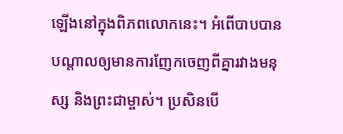ឡើងនៅក្នុងពិភពលោកនេះ។ អំពើបាបបានបណ្តាលឲ្យមានការញែកចេញពីគ្នារវាងមនុស្ស និងព្រះជាម្ចាស់។ ប្រសិនបើ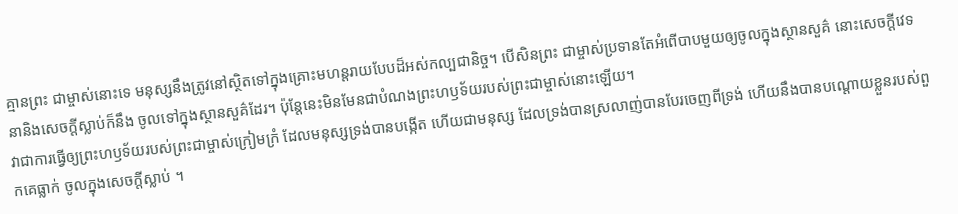គ្មានព្រះ ជាម្ចាស់នោះទេ មនុស្សនឹងត្រូវនៅស្ថិតទៅក្នុងគ្រោះមហន្តរាយបែបដ៏អស់កល្បជានិច្ច។ បើសិនព្រះ ជាម្ចាស់ប្រទានតែអំពើបាបមួយឲ្យចូលក្នុងស្ថានសួគ៌ នោះសេចក្តីវេទនានិងសេចក្តីស្លាប់ក៏នឹង ចូលទៅក្នុងស្ថានសួគ៌ដែរ។ ប៉ុន្តែនេះមិនមែនជាបំណងព្រះហឫទ័យរបស់ព្រះជាម្ចាស់នោះឡើយ។
វាជាការធ្វើឲ្យព្រះហឫទ័យរបស់ព្រះជាម្ចាស់ក្រៀមក្រំ ដែលមនុស្សទ្រង់បានបង្កើត ហើយជាមនុស្ស ដែលទ្រង់បានស្រលាញ់បានបែរចេញពីទ្រង់ ហើយនឹងបានបណ្តោយខ្លួនរបស់ពួកគេធ្លាក់ ចូលក្នុងសេចក្តីស្លាប់ ។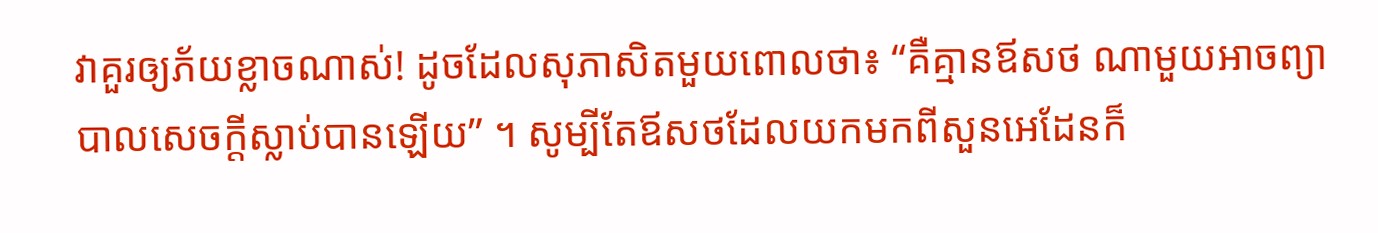វាគួរឲ្យភ័យខ្លាចណាស់! ដូចដែលសុភាសិតមួយពោលថា៖ “គឺគ្មានឪសថ ណាមួយអាចព្យាបាលសេចក្តីស្លាប់បានឡើយ” ។ សូម្បីតែឪសថដែលយកមកពីសួនអេដែនក៏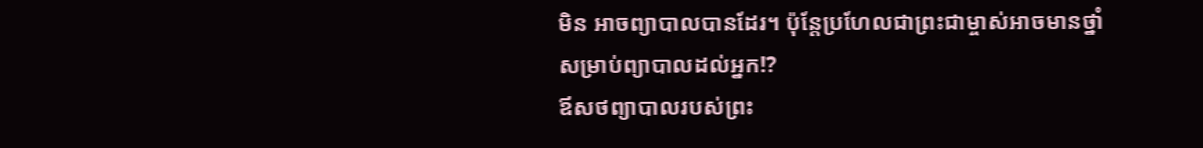មិន អាចព្យាបាលបានដែរ។ ប៉ុន្តែប្រហែលជាព្រះជាម្ចាស់អាចមានថ្នាំសម្រាប់ព្យាបាលដល់អ្នក!?
ឪសថព្យាបាលរបស់ព្រះ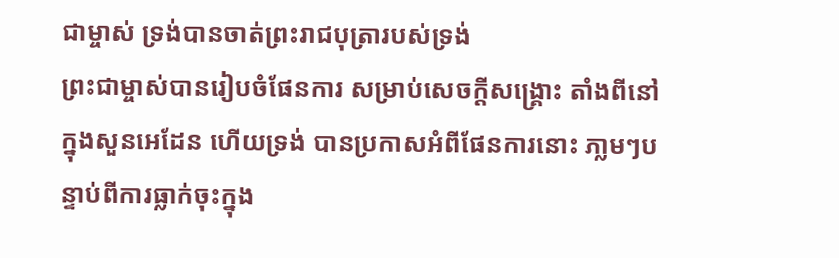ជាម្ចាស់ ទ្រង់បានចាត់ព្រះរាជបុត្រារបស់ទ្រង់
ព្រះជាម្ចាស់បានរៀបចំផែនការ សម្រាប់សេចក្តីសង្គ្រោះ តាំងពីនៅក្នុងសួនអេដែន ហើយទ្រង់ បានប្រកាសអំពីផែនការនោះ ភា្លមៗបន្ទាប់ពីការធ្លាក់ចុះក្នុង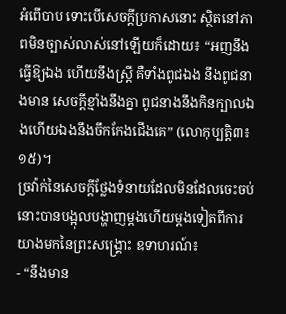អំពើបាប ទោះបើសេចក្តីប្រកាសនោះ ស្ថិតនៅភាពមិនច្បាស់លាស់នៅឡើយក៏ដោយ៖ “អញនឹងធ្វើឱ្យឯង ហើយនឹងស្ត្រី គឺទាំងពូជឯង នឹងពូជនាងមាន សេចក្តីខ្មាំងនឹងគ្នា ពូជនាងនឹងកិនក្បាលឯងហើយឯងនឹងចឹកកែងជើងគេ” (លោកុប្បត្តិ៣៖១៥)។
ច្រវ៉ាក់នៃសេចក្តីថ្លែងទំនាយដែលមិនដែលចេះចប់នោះបានបង្អុលបង្ហាញម្តងហើយម្តងទៀតពីការ យាងមកនៃព្រះសង្គ្រោះ ឧទាហរណ៍៖
- “នឹងមាន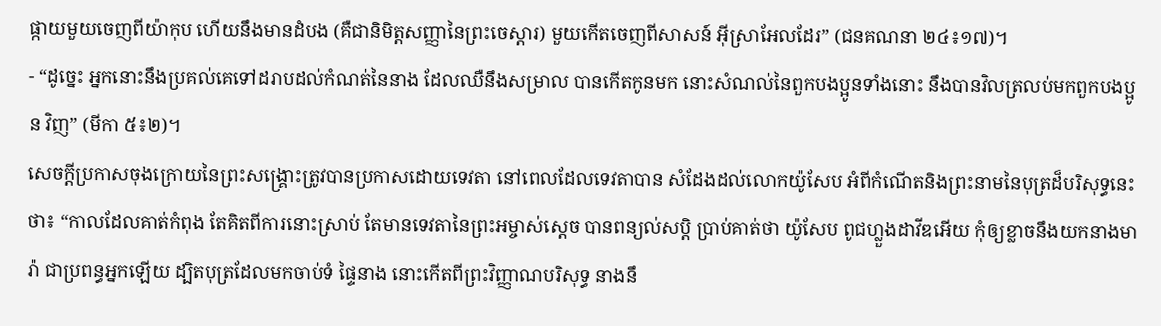ផ្កាយមួយចេញពីយ៉ាកុប ហើយនឹងមានដំបង (គឺជានិមិត្តសញ្ញានៃព្រះចេស្តារ) មួយកើតចេញពីសាសន៍ អ៊ីស្រាអែលដែរ” (ជនគណនា ២៤៖១៧)។
- “ដូច្នេះ អ្នកនោះនឹងប្រគល់គេទៅដរាបដល់កំណត់នៃនាង ដែលឈឺនឹងសម្រាល បានកើតកូនមក នោះសំណល់នៃពួកបងប្អូនទាំងនោះ នឹងបានវិលត្រលប់មកពួកបងប្អូន វិញ” (មីកា ៥៖២)។
សេចក្តីប្រកាសចុងក្រោយនៃព្រះសង្គ្រោះត្រូវបានប្រកាសដោយទេវតា នៅពេលដែលទេវតាបាន សំដែងដល់លោកយ៉ូសែប អំពីកំណើតនិងព្រះនាមនៃបុត្រដ៏បរិសុទ្ធនេះថា៖ “កាលដែលគាត់កំពុង តែគិតពីការនោះស្រាប់ តែមានទេវតានៃព្រះអម្ចាស់ស្តេច បានពន្យល់សប្តិ បា្រប់គាត់ថា យ៉ូសែប ពូជហ្លួងដាវីឌអើយ កុំឲ្យខ្លាចនឹងយកនាងមារ៉ា ជាប្រពន្ធអ្នកឡើយ ដ្បិតបុត្រដែលមកចាប់ទំ ផ្ទៃនាង នោះកើតពីព្រះវិញ្ញាណបរិសុទ្ធ នាងនឹ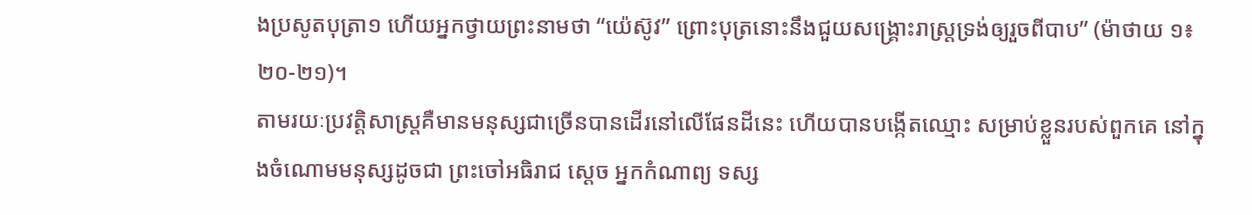ងប្រសូតបុត្រា១ ហើយអ្នកថ្វាយព្រះនាមថា “យ៉េស៊ូវ” ព្រោះបុត្រនោះនឹងជួយសង្គ្រោះរាស្រ្តទ្រង់ឲ្យរួចពីបាប” (ម៉ាថាយ ១៖២០-២១)។
តាមរយៈប្រវត្តិសាស្រ្តគឺមានមនុស្សជាច្រើនបានដើរនៅលើផែនដីនេះ ហើយបានបង្កើតឈ្មោះ សម្រាប់ខ្លួនរបស់ពួកគេ នៅក្នុងចំណោមមនុស្សដូចជា ព្រះចៅអធិរាជ ស្តេច អ្នកកំណាព្យ ទស្ស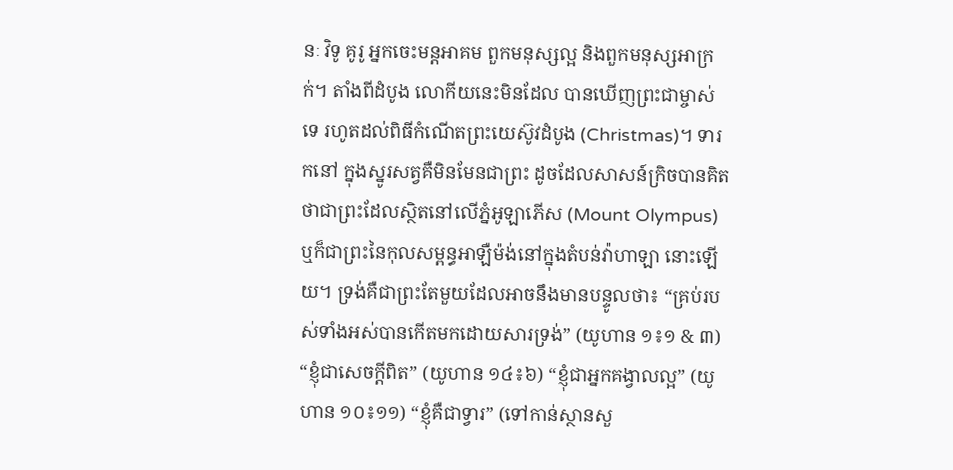នៈ វិទូ គូរូ អ្នកចេះមន្តអាគម ពួកមនុស្សល្អ និងពួកមនុស្សអាក្រក់។ តាំងពីដំបូង លោកីយនេះមិនដែល បានឃើញព្រះជាម្ចាស់ទេ រហូតដល់ពិធីកំណើតព្រះយេស៊ូវដំបូង (Christmas)។ ទារកនៅ ក្នុងស្នូរសត្វគឺមិនមែនជាព្រះ ដូចដែលសាសន៍ក្រិចបានគិតថាជាព្រះដែលស្ថិតនៅលើភ្នំអូឡាភើស (Mount Olympus) ឬក៏ជាព្រះនៃកុលសម្ពន្ធអាឡឺម៉ង់នៅក្នុងតំបន់វ៉ាហាឡា នោះឡើយ។ ទ្រង់គឺជាព្រះតែមួយដែលអាចនឹងមានបន្ទូលថា៖ “គ្រប់របស់ទាំងអស់បានកើតមកដោយសារទ្រង់” (យូហាន ១៖១ & ៣) “ខ្ញុំជាសេចក្តីពិត” (យូហាន ១៤៖៦) “ខ្ញុំជាអ្នកគង្វាលល្អ” (យូហាន ១០៖១១) “ខ្ញុំគឺជាទ្វារ” (ទៅកាន់ស្ថានសួ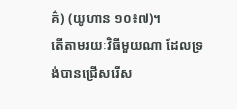គ៌) (យូហាន ១០៖៧)។
តើតាមរយៈវិធីមួយណា ដែលទ្រង់បានជ្រើសរើស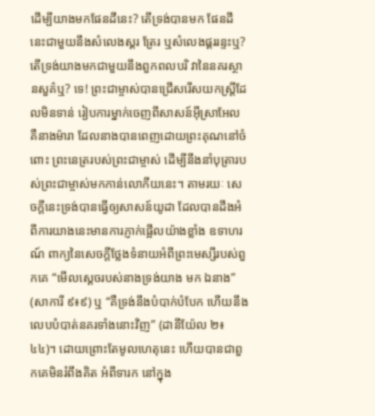ដើម្បីយាងមកផែនដីនេះ? តើទ្រង់បានមក ផែនដីនេះជាមួយនឹងសំលេងស្គរ ត្រែរ ឬសំលេងផ្គររន្ទះឬ? តើទ្រង់យាងមកជាមួយនឹងពួកពលបរិ វានៃនគរស្ថានសួគ៌ឬ? ទេ! ព្រះជាម្ចាស់បានជ្រើសរើសយកស្រ្តីដែលមិនទាន់ រៀបការម្នាក់ចេញពីសាសន៍អ៊ីស្រាអែល គឺនាងម៉ារា ដែលនាងបានពេញដោយព្រះគុណនៅចំពោះ ព្រះនេត្ររបស់ព្រះជាម្ចាស់ ដើម្បីនឹងនាំបុត្រារបស់ព្រះជាម្ចាស់មកកាន់លោកីយនេះ។ តាមរយៈ សេចក្តីនេះទ្រង់បានធ្វើឲ្យសាសន៍យូដា ដែលបានដឹងអំពីការយាងនេះមានការភ្ញាក់ផ្អើលយ៉ាងខ្លាំង ឧទាហរណ៍ ពាក្យនៃសេចក្តីថ្លែងទំនាយអំពីព្រះមេស្សីរបស់ពួកគេ “មើលស្តេចរបស់នាងទ្រង់យាង មក ឯនាង” (សាការី ៩៖៩) ឬ “គឺទ្រង់នឹងបំបាក់បំបែក ហើយនឹងលេបបំបាត់នគរទាំងនោះវិញ” (ដានីយ៉ែល ២៖៤៤)។ ដោយព្រោះតែមូលហេតុនេះ ហើយបានជាពួកគេមិនរំពឹងគិត អំពីទារក នៅក្នុង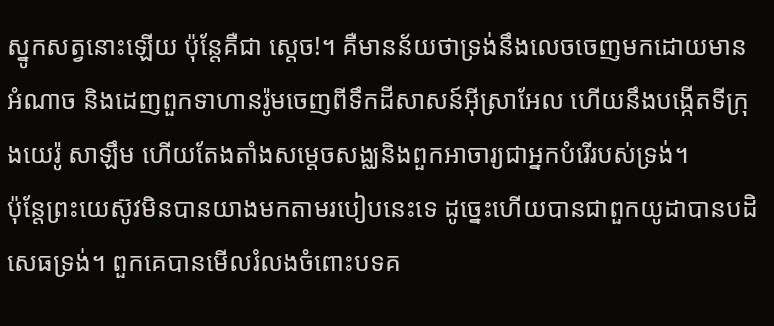ស្នូកសត្វនោះឡើយ ប៉ុន្តែគឺជា ស្តេច!។ គឺមានន័យថាទ្រង់នឹងលេចចេញមកដោយមាន អំណាច និងដេញពួកទាហានរ៉ូមចេញពីទឹកដីសាសន៍អ៊ីស្រាអែល ហើយនឹងបង្កើតទីក្រុងយេរ៉ូ សាឡឹម ហើយតែងតាំងសម្តេចសង្ឈនិងពួកអាចារ្យជាអ្នកបំរើរបស់ទ្រង់។
ប៉ុន្តែព្រះយេស៊ូវមិនបានយាងមកតាមរបៀបនេះទេ ដូច្នេះហើយបានជាពួកយូដាបានបដិសេធទ្រង់។ ពួកគេបានមើលរំលងចំពោះបទគ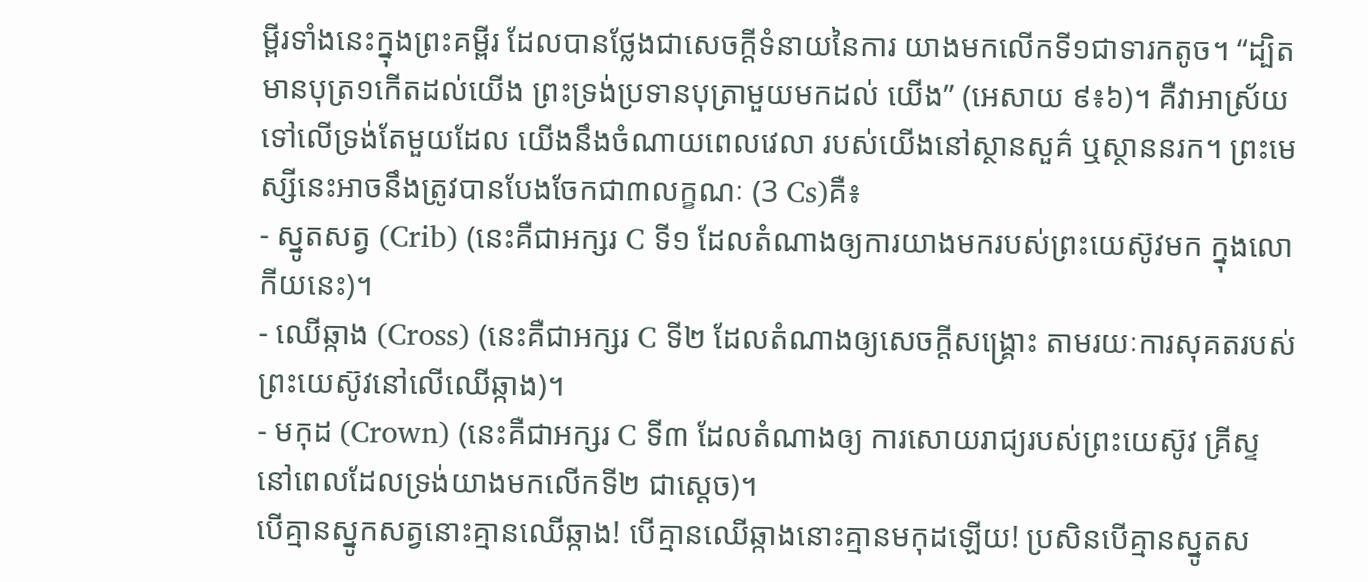ម្ពីរទាំងនេះក្នុងព្រះគម្ពីរ ដែលបានថ្លែងជាសេចក្តីទំនាយនៃការ យាងមកលើកទី១ជាទារកតូច។ “ដ្បិតមានបុត្រ១កើតដល់យើង ព្រះទ្រង់ប្រទានបុត្រាមួយមកដល់ យើង” (អេសាយ ៩៖៦)។ គឺវាអាស្រ័យទៅលើទ្រង់តែមួយដែល យើងនឹងចំណាយពេលវេលា របស់យើងនៅស្ថានសួគ៌ ឬស្ថាននរក។ ព្រះមេស្សីនេះអាចនឹងត្រូវបានបែងចែកជា៣លក្ខណៈ (3 Cs)គឺ៖
- ស្នូតសត្វ (Crib) (នេះគឺជាអក្សរ C ទី១ ដែលតំណាងឲ្យការយាងមករបស់ព្រះយេស៊ូវមក ក្នុងលោកីយនេះ)។
- ឈើឆ្កាង (Cross) (នេះគឺជាអក្សរ C ទី២ ដែលតំណាងឲ្យសេចក្តីសង្គ្រោះ តាមរយៈការសុគតរបស់ព្រះយេស៊ូវនៅលើឈើឆ្កាង)។
- មកុដ (Crown) (នេះគឺជាអក្សរ C ទី៣ ដែលតំណាងឲ្យ ការសោយរាជ្យរបស់ព្រះយេស៊ូវ គ្រីស្ទ នៅពេលដែលទ្រង់យាងមកលើកទី២ ជាស្តេច)។
បើគ្មានស្នូកសត្វនោះគ្មានឈើឆ្កាង! បើគ្មានឈើឆ្កាងនោះគ្មានមកុដឡើយ! ប្រសិនបើគ្មានស្នូតស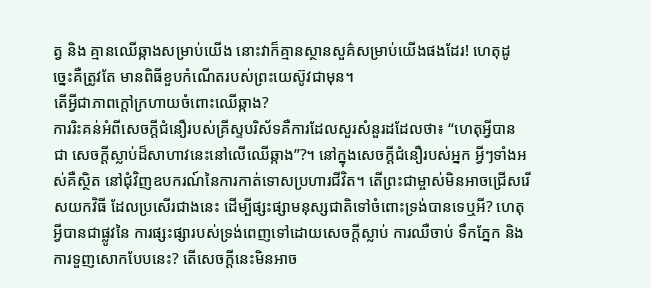ត្វ និង គ្មានឈើឆ្កាងសម្រាប់យើង នោះវាក៏គ្មានស្ថានសួគ៌សម្រាប់យើងផងដែរ! ហេតុដូច្នេះគឺត្រូវតែ មានពិធីខួបកំណើតរបស់ព្រះយេស៊ូវជាមុន។
តើអ្វីជាភាពក្តៅក្រហាយចំពោះឈើឆ្កាង?
ការរិះគន់អំពីសេចក្តីជំនឿរបស់គ្រីស្ទបរិស័ទគឺការដែលសួរសំនួរដដែលថា៖ “ហេតុអ្វីបានជា សេចក្តីស្លាប់ដ៏សាហាវនេះនៅលើឈើឆ្កាង”?។ នៅក្នុងសេចក្តីជំនឿរបស់អ្នក អ្វីៗទាំងអស់គឺស្ថិត នៅជុំវិញឧបករណ៍នៃការកាត់ទោសប្រហារជីវិត។ តើព្រះជាម្ចាស់មិនអាចជ្រើសរើសយកវិធី ដែលប្រសើរជាងនេះ ដើម្បីផ្សះផ្សាមនុស្សជាតិទៅចំពោះទ្រង់បានទេឬអី? ហេតុអ្វីបានជាផ្លូវនៃ ការផ្សះផ្សារបស់ទ្រង់ពេញទៅដោយសេចក្តីស្លាប់ ការឈឺចាប់ ទឹកភ្នែក និងការទួញសោកបែបនេះ? តើសេចក្តីនេះមិនអាច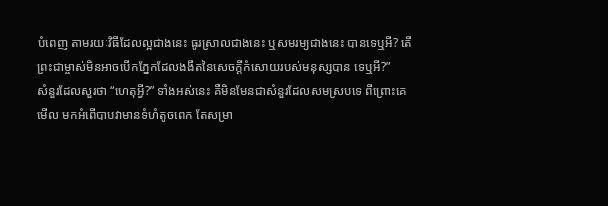បំពេញ តាមរយៈវិធីដែលល្អជាងនេះ ធូរស្រាលជាងនេះ ឬសមរម្យជាងនេះ បានទេឬអី? តើព្រះជាម្ចាស់មិនអាចបើកភ្នែកដែលងងឹតនៃសេចក្តីកំសោយរបស់មនុស្សបាន ទេឬអី?”
សំនួរដែលសួរថា “ហេតុអ្វី?” ទាំងអស់នេះ គឺមិនមែនជាសំនួរដែលសមស្របទេ ពីព្រោះគេមើល មកអំពើបាបវាមានទំហំតូចពេក តែសម្រា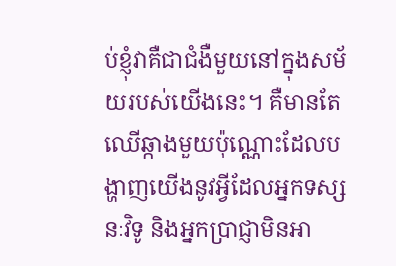ប់ខ្ញុំវាគឺជាជំងឺមួយនៅក្នុងសម័យរបស់យើងនេះ។ គឺមានតែឈើឆ្កាងមួយប៉ុណ្ណោះដែលបង្ហាញយើងនូវអ្វីដែលអ្នកទស្សនៈវិទូ និងអ្នកប្រាជ្ញាមិនអា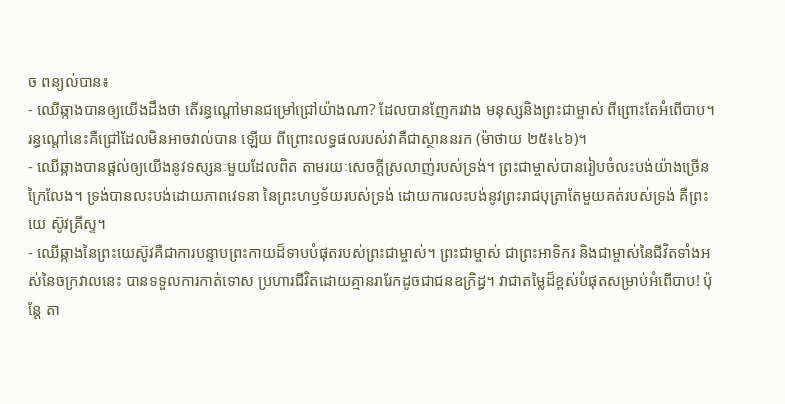ច ពន្យល់បាន៖
- ឈើឆ្កាងបានឲ្យយើងដឹងថា តើរន្ធណ្តៅមានជម្រៅជ្រៅយ៉ាងណា? ដែលបានញែករវាង មនុស្សនិងព្រះជាម្ចាស់ ពីព្រោះតែអំពើបាប។ រន្ធណ្តៅនេះគឺជ្រៅដែលមិនអាចវាល់បាន ឡើយ ពីព្រោះលទ្ធផលរបស់វាគឺជាស្ថាននរក (ម៉ាថាយ ២៥៖៤៦)។
- ឈើឆ្កាងបានផ្តល់ឲ្យយើងនូវទស្សនៈមួយដែលពិត តាមរយៈសេចក្តីស្រលាញ់របស់ទ្រង់។ ព្រះជាម្ចាស់បានរៀបចំលះបង់យ៉ាងច្រើនក្រៃលែង។ ទ្រង់បានលះបង់ដោយភាពវេទនា នៃព្រះហឫទ័យរបស់ទ្រង់ ដោយការលះបង់នូវព្រះរាជបុត្រាតែមួយគត់របស់ទ្រង់ គឺព្រះយេ ស៊ូវគ្រីស្ទ។
- ឈើឆ្កាងនៃព្រះយេស៊ូវគឺជាការបន្ទាបព្រះកាយដ៏ទាបបំផុតរបស់ព្រះជាម្ចាស់។ ព្រះជាម្ចាស់ ជាព្រះអាទិករ និងជាម្ចាស់នៃជីវិតទាំងអស់នៃចក្រវាលនេះ បានទទួលការកាត់ទោស ប្រហារជីវិតដោយគ្មានរារែកដូចជាជនឧក្រិដ្ធ។ វាជាតម្លៃដ៏ខ្ពស់បំផុតសម្រាប់អំពើបាប! ប៉ុន្តែ តា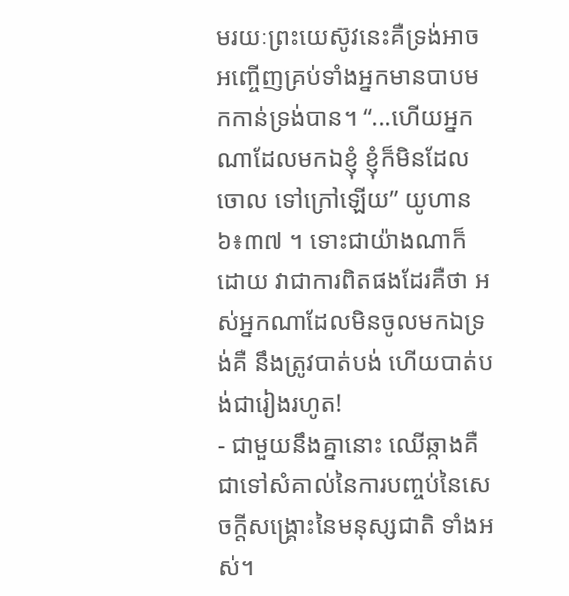មរយៈព្រះយេស៊ូវនេះគឺទ្រង់អាចអញ្ចើញគ្រប់ទាំងអ្នកមានបាបមកកាន់ទ្រង់បាន។ “...ហើយអ្នកណាដែលមកឯខ្ញុំ ខ្ញុំក៏មិនដែលចោល ទៅក្រៅឡើយ” យូហាន ៦៖៣៧ ។ ទោះជាយ៉ាងណាក៏ដោយ វាជាការពិតផងដែរគឺថា អស់អ្នកណាដែលមិនចូលមកឯទ្រង់គឺ នឹងត្រូវបាត់បង់ ហើយបាត់បង់ជារៀងរហូត!
- ជាមួយនឹងគ្នានោះ ឈើឆ្កាងគឺជាទៅសំគាល់នៃការបញ្ចប់នៃសេចក្តីសង្រ្គោះនៃមនុស្សជាតិ ទាំងអស់។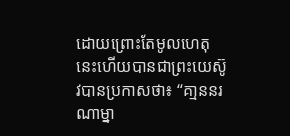ដោយព្រោះតែមូលហេតុនេះហើយបានជាព្រះយេស៊ូវបានប្រកាសថា៖ “គា្មននរណាម្នា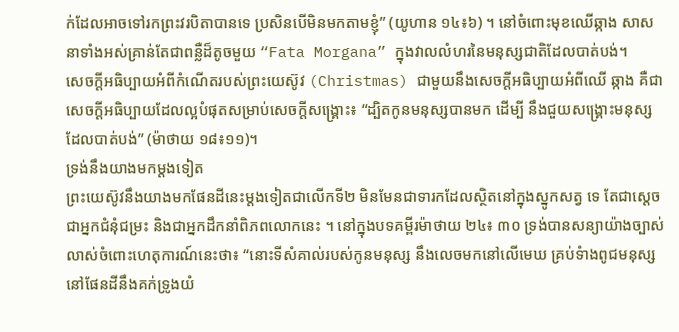ក់ដែលអាចទៅរកព្រះវរបិតាបានទេ ប្រសិនបើមិនមកតាមខ្ញុំ” (យូហាន ១៤៖៦) ។ នៅចំពោះមុខឈើឆ្កាង សាសនាទាំងអស់គ្រាន់តែជាពន្លឺដ៏តូចមួយ “Fata Morgana” ក្នុងវាលលំហរនៃមនុស្សជាតិដែលបាត់បង់។
សេចក្តីអធិប្បាយអំពីកំណើតរបស់ព្រះយេស៊ូវ (Christmas) ជាមួយនឹងសេចក្តីអធិប្បាយអំពីឈើ ឆ្កាង គឺជាសេចក្តីអធិប្បាយដែលល្អបំផុតសម្រាប់សេចក្តីសង្គ្រោះ៖ “ដ្បិតកូនមនុស្សបានមក ដើម្បី នឹងជួយសង្គ្រោះមនុស្សដែលបាត់បង់” (ម៉ាថាយ ១៨៖១១)។
ទ្រង់នឹងយាងមកម្តងទៀត
ព្រះយេស៊ូវនឹងយាងមកផែនដីនេះម្តងទៀតជាលើកទី២ មិនមែនជាទារកដែលស្ថិតនៅក្នុងស្នូកសត្វ ទេ តែជាស្តេច ជាអ្នកជំនុំជម្រះ និងជាអ្នកដឹកនាំពិភពលោកនេះ ។ នៅក្នុងបទគម្ពីរម៉ាថាយ ២៤៖ ៣០ ទ្រង់បានសន្យាយ៉ាងច្បាស់លាស់ចំពោះហេតុការណ៍នេះថា៖ “នោះទីសំគាល់របស់កូនមនុស្ស នឹងលេចមកនៅលើមេឃ គ្រប់ទំាងពូជមនុស្ស នៅផែនដីនឹងគក់ទ្រូងយំ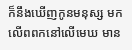ក៏នឹងឃើញកូនមនុស្ស មកលើពពកនៅលើមេឃ មាន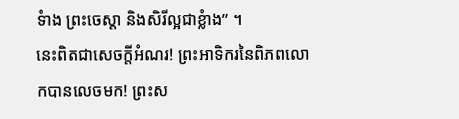ទំាង ព្រះចេស្តា និងសិរីល្អជាខ្លំាង” ។
នេះពិតជាសេចក្តីអំណរ! ព្រះអាទិករនៃពិភពលោកបានលេចមក! ព្រះស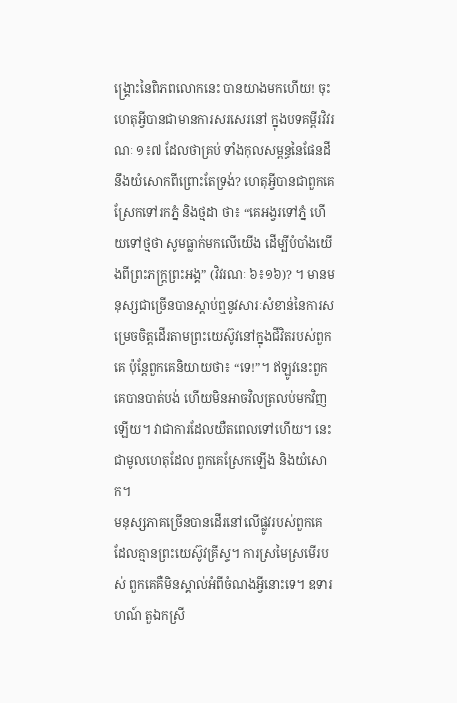ង្គ្រោះនៃពិភពលោកនេះ បានយាងមកហើយ! ចុះហេតុអ្វីបានជាមានការសរសេរនៅ ក្នុងបទគម្ពីរវិវរណៈ ១៖៧ ដែលថាគ្រប់ ទាំងកុលសម្ពន្ធនៃផែនដីនឹងយំសោកពីព្រោះតែទ្រង់? ហេតុអ្វីបានជាពួកគេស្រែកទៅរកភ្នំ និងថ្មដា ថា៖ “គេអង្វរទៅភ្នំ ហើយទៅថ្មថា សូមធ្លាក់មកលើយើង ដើម្បីបំបាំងយើងពីព្រះភក្ត្រព្រះអង្គ” (វិវរណៈ ៦៖១៦)? ។ មានមនុស្សជាច្រើនបានស្តាប់ឮនូវសារៈសំខាន់នៃការសម្រេចចិត្តដើរតាមព្រះយេស៊ូវនៅក្នុងជីវិតរបស់ពួកគេ ប៉ុន្តែពួកគេនិយាយថា៖ “ទេ!”។ ឥឡូវនេះពួកគេបានបាត់បង់ ហើយមិនអាចវិលត្រលប់មកវិញឡើយ។ វាជាការដែលយឺតពេលទៅហើយ។ នេះជាមូលហេតុដែល ពួកគេស្រែកឡើង និងយំសោក។
មនុស្សភាគច្រើនបានដើរនៅលើផ្លូវរបស់ពួកគេ ដែលគ្មានព្រះយេស៊ូវគ្រីស្ទ។ ការស្រមៃស្រមើរបស់ ពួកគេគឺមិនស្គាល់អំពីចំណងអ្វីនោះទេ។ ឧទារហណ៍ តួឯកស្រី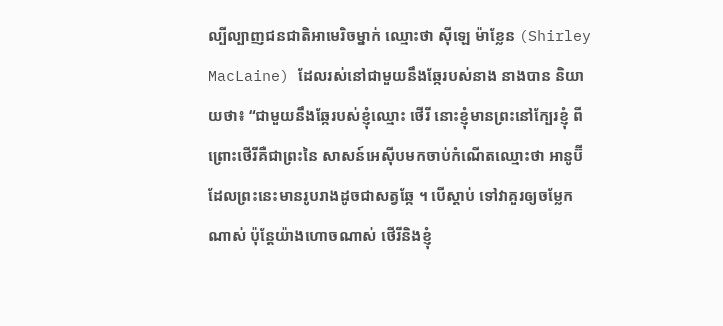ល្បីល្បាញជនជាតិអាមេរិចម្នាក់ ឈ្មោះថា ស៊ីឡេ ម៉ាខ្លែន (Shirley MacLaine) ដែលរស់នៅជាមួយនឹងឆ្កែរបស់នាង នាងបាន និយាយថា៖ “ជាមួយនឹងឆ្កែរបស់ខ្ញុំឈ្មោះ ថើរី នោះខ្ញុំមានព្រះនៅក្បែរខ្ញុំ ពីព្រោះថើរីគឺជាព្រះនៃ សាសន៍អេស៊ីបមកចាប់កំណើតឈ្មោះថា អានូប៊ី ដែលព្រះនេះមានរូបរាងដូចជាសត្វឆ្កែ ។ បើស្តាប់ ទៅវាគួរឲ្យចម្លែកណាស់ ប៉ុន្តែយ៉ាងហោចណាស់ ថើរីនិងខ្ញុំ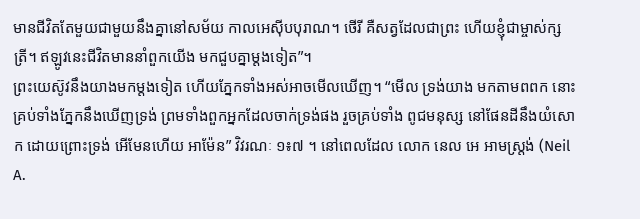មានជីវិតតែមួយជាមួយនឹងគ្នានៅសម័យ កាលអេស៊ីបបុរាណ។ ថើរី គឺសត្វដែលជាព្រះ ហើយខ្ញុំជាម្ចាស់ក្សត្រី។ ឥឡូវនេះជីវិតមាននាំពួកយើង មកជួបគ្នាម្តងទៀត”។
ព្រះយេស៊ូវនឹងយាងមកម្តងទៀត ហើយភ្នែកទាំងអស់អាចមើលឃើញ។ “មើល ទ្រង់យាង មកតាមពពក នោះគ្រប់ទាំងភ្នែកនឹងឃើញទ្រង់ ព្រមទាំងពួកអ្នកដែលចាក់ទ្រង់ផង រួចគ្រប់ទាំង ពូជមនុស្ស នៅផែនដីនឹងយំសោក ដោយព្រោះទ្រង់ អើមែនហើយ អាម៉ែន” វិវរណៈ ១៖៧ ។ នៅពេលដែល លោក នេល អេ អាមស្រ្តង់ (Neil A.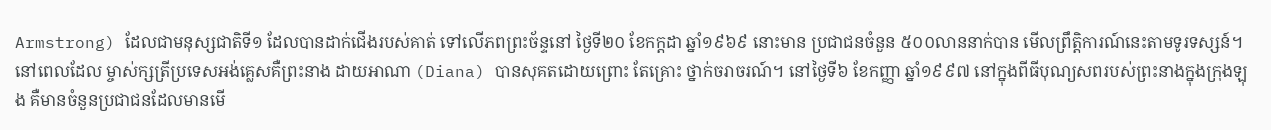Armstrong) ដែលជាមនុស្សជាតិទី១ ដែលបានដាក់ជើងរបស់គាត់ ទៅលើភពព្រះច័ន្ទនៅ ថ្ងៃទី២០ ខែកក្តដា ឆ្នាំ១៩៦៩ នោះមាន ប្រជាជនចំនួន ៥០០លាននាក់បាន មើលព្រឹត្តិការណ៍នេះតាមទូរទស្សន៍។ នៅពេលដែល ម្ចាស់ក្សត្រីប្រទេសអង់គ្លេសគឺព្រះនាង ដាយអាណា (Diana) បានសុគតដោយព្រោះ តែគ្រោះ ថ្នាក់ចរាចរណ៍។ នៅថ្ងៃទី៦ ខែកញ្ញា ឆ្នាំ១៩៩៧ នៅក្នុងពីធីបុណ្យសពរបស់ព្រះនាងក្នុងក្រុងឡុង គឺមានចំនួនប្រជាជនដែលមានមើ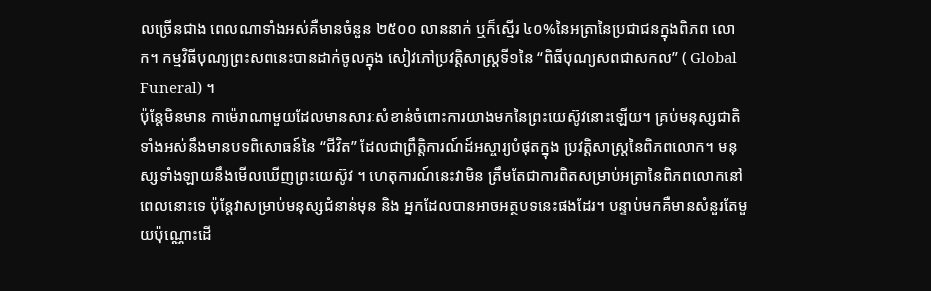លច្រើនជាង ពេលណាទាំងអស់គឺមានចំនួន ២៥០០ លាននាក់ ឬក៏ស្មើរ ៤០%នៃអត្រានៃប្រជាជនក្នុងពិភព លោក។ កម្មវិធីបុណ្យព្រះសពនេះបានដាក់ចូលក្នុង សៀវភៅប្រវត្តិសាស្រ្តទី១នៃ “ពិធីបុណ្យសពជាសកល” ( Global Funeral) ។
ប៉ុន្តែមិនមាន កាម៉េរាណាមួយដែលមានសារៈសំខាន់ចំពោះការយាងមកនៃព្រះយេស៊ូវនោះឡើយ។ គ្រប់មនុស្សជាតិទាំងអស់នឹងមានបទពិសោធន៍នៃ “ជីវិត” ដែលជាព្រឹត្តិការណ៍ដ៍អស្ចារ្យបំផុតក្នុង ប្រវត្តិសាស្រ្តនៃពិភពលោក។ មនុស្សទាំងឡាយនឹងមើលឃើញព្រះយេស៊ូវ ។ ហេតុការណ៍នេះវាមិន ត្រឹមតែជាការពិតសម្រាប់អត្រានៃពិភពលោកនៅពេលនោះទេ ប៉ុន្តែវាសម្រាប់មនុស្សជំនាន់មុន និង អ្នកដែលបានអាចអត្ថបទនេះផងដែរ។ បន្ទាប់មកគឺមានសំនួរតែមួយប៉ុណ្ណោះដើ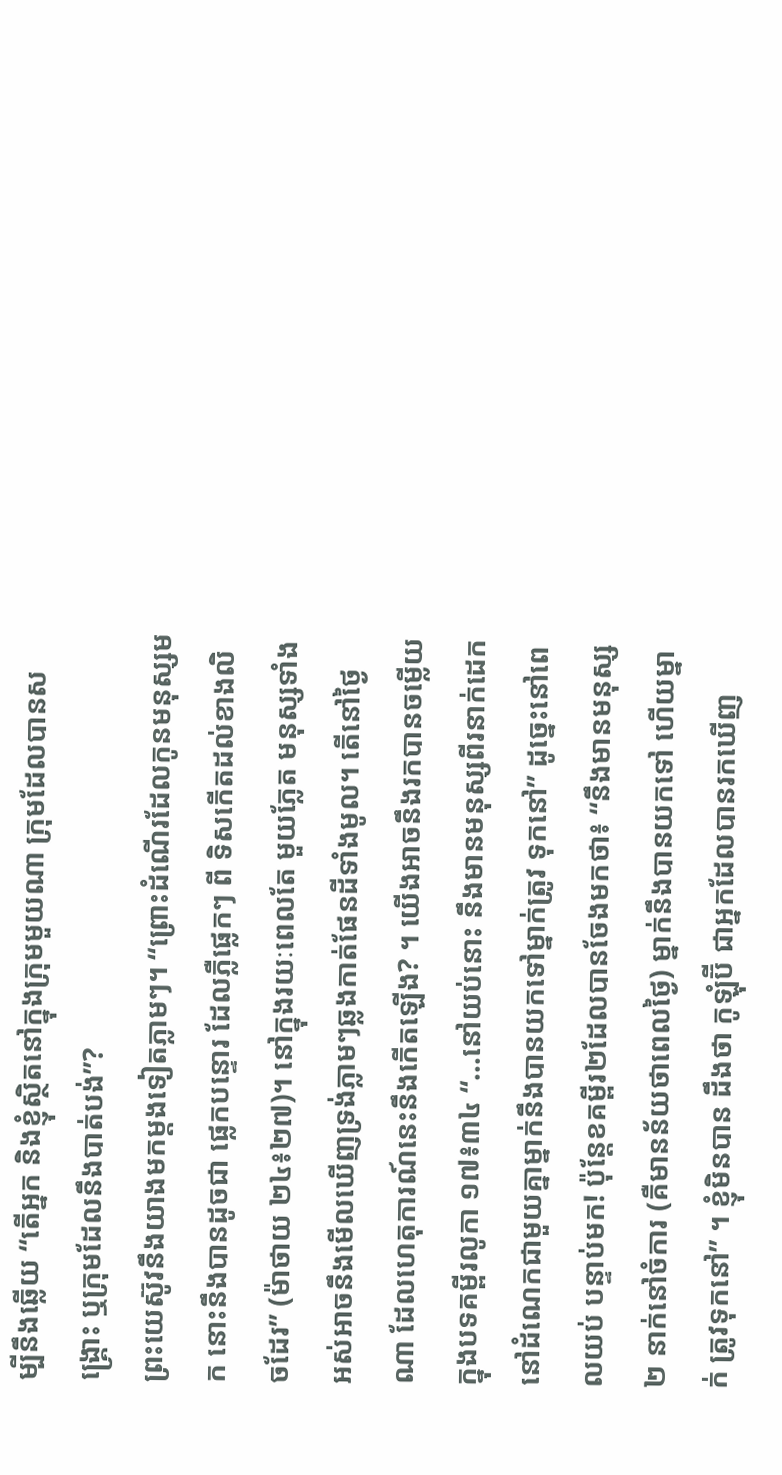ម្បីនឹងឆ្លើយ “តើអ្នក និងខ្ញុំស្ថិតនៅក្នុងក្រុមមួយណា ក្រុមដែលបានសង្គ្រោះ ឬក្រុមដែលនឹងបាត់បង់”?
ព្រះយេស៊ូវនឹងយាងមកម្តងទៀតភ្លាមៗ។ “ព្រោះដំណើរដែលកូនមនុស្សមក នោះនឹងបានដូចជា ផ្លេកបន្ទោរ ដែលភ្លឺផ្លេកៗ ពី ទិសកើតដល់ខាងលិចដែរ” (ម៉ាថាយ ២៤៖២៧)។ នៅក្នុងរយៈពេលតែ មួយភ្លែត មនុស្សទាំងអស់អាចនឹងមើលឃើញទ្រង់ភ្លាមៗឆ្លងកាត់ផែនដីទាំងមូល។ តើនៅថ្ងៃណា ដែលហេតុការណ៍នេះនឹងកើតឡើង? ។ យើងអាចនឹងរកបានចម្លើយក្នុងបទគម្ពីរលូកា ១៧៖៣៤ “...នៅយប់នោះ នឹងមានមនុស្សពីរនាក់ដេកនៅដំណេកជាមួយគ្នាម្នាក់នឹងបានយកទៅម្នាក់ត្រូវ ទុកនៅ” ដូច្នេះនៅពេលយប់ បន្ទាប់មក! ប៉ុន្តែខគម្ពីរ២ដែលបានចែងមកថា៖ “នឹងមានមនុស្ស២ នាក់នៅចំការ (គឺមានន័យថាពេលថ្ងៃ) ម្នាក់នឹងបានយកទៅ ហើយម្នាក់ ត្រូវទុកនៅ” ។ ខ្ញុំមិនបាន ដឹងថា កូឡុំប៊ី ជាអ្នកដែលបានរកឃើញ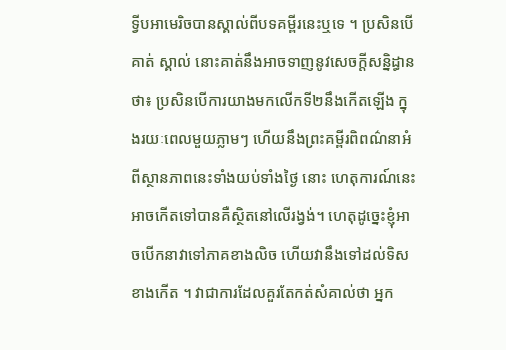ទ្វីបអាមេរិចបានស្គាល់ពីបទគម្ពីរនេះឬទេ ។ ប្រសិនបើគាត់ ស្គាល់ នោះគាត់នឹងអាចទាញនូវសេចក្តីសន្និដ្ធានថា៖ ប្រសិនបើការយាងមកលើកទី២នឹងកើតឡើង ក្នុងរយៈពេលមួយភ្លាមៗ ហើយនឹងព្រះគម្ពីរពិពណ៌នាអំពីស្ថានភាពនេះទាំងយប់ទាំងថ្ងៃ នោះ ហេតុការណ៍នេះអាចកើតទៅបានគឺស្ថិតនៅលើរង្វង់។ ហេតុដូច្នេះខ្ញុំអាចបើកនាវាទៅភាគខាងលិច ហើយវានឹងទៅដល់ទិសខាងកើត ។ វាជាការដែលគួរតែកត់សំគាល់ថា អ្នក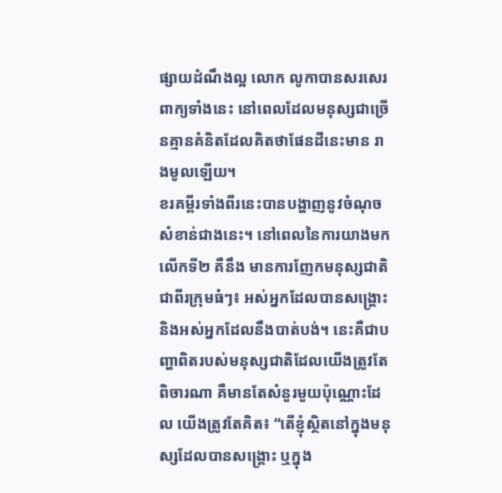ផ្សាយដំណឹងល្អ លោក លូកាបានសរសេរពាក្យទាំងនេះ នៅពេលដែលមនុស្សជាច្រើនគ្មានគំនិតដែលគិតថាផែនដីនេះមាន រាងមូលឡើយ។
ខរគម្ពីរទាំងពីរនេះបានបង្ហាញនូវចំណុចសំខាន់ជាងនេះ។ នៅពេលនៃការយាងមកលើកទី២ គឺនឹង មានការញែកមនុស្សជាតិជាពីរក្រុមធំៗ៖ អស់អ្នកដែលបានសង្គ្រោះ និងអស់អ្នកដែលនឹងបាត់បង់។ នេះគឺជាបញ្ហាពិតរបស់មនុស្សជាតិដែលយើងត្រូវតែពិចារណា គឺមានតែសំនួរមួយប៉ុណ្ណោះដែល យើងត្រូវតែគិត៖ “តើខ្ញុំស្ថិតនៅក្នុងមនុស្សដែលបានសង្គ្រោះ ឬក្នុង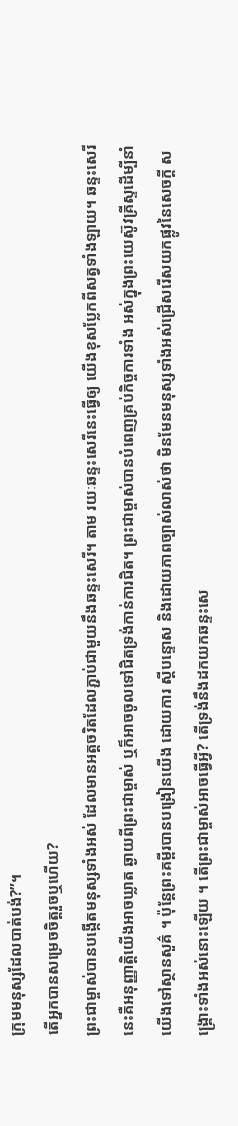ក្រុមមនុស្សដែលបាត់បង់?”។
តើអ្នកបានសម្រេចចិត្តរួចឬហើយ?
ព្រះជាម្ចាស់បានបង្កើតមនុស្សទាំងអស់ ដែលមានអត្តចរិតដែលភ្ជាប់ជាមួយនឹងឆន្ទះសេរី។ តាម រយៈឆន្ទះសេរីនេះធ្វើឲ្យ យើងខុសប្លែកពីសត្វទាំងឡាយ។ ឆន្ទះសេរីនេះគឺអនុញ្ញាត្តិយើងអាចឃ្លាត ឆ្ងាយពីព្រះជាម្ចាស់ ឬក៏អាចចូលទៅជិតទ្រង់កាន់ការជិត។ ព្រះជាម្ចាស់បានបំពេញគ្រប់កិច្ចការទាំង អស់ក្នុងព្រះយេស៊ូវគ្រីស្ទដើម្បីនាំយើងទៅស្ថានសួគ៌ ។ ប៉ុន្តែព្រះគម្ពីរបានបង្រៀនយើង ដោយការ ស្តីបន្ទោស និងដោយភាពច្បាស់លាស់ថា មិនមែនមនុស្សទាំងអស់ជ្រើសរើសយកផ្លូវនៃសេចក្តី សង្គ្រោះទាំងអស់នោះឡើយ ។ តើព្រះជាម្ចាស់អាចធ្វើអ្វី? តើទ្រង់នឹងដកយកឆន្ទះសេ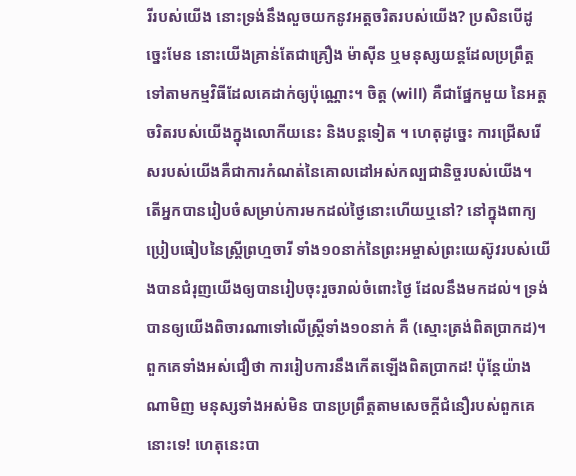រីរបស់យើង នោះទ្រង់នឹងលួចយកនូវអត្តចរិតរបស់យើង? ប្រសិនបើដូច្នេះមែន នោះយើងគ្រាន់តែជាគ្រឿង ម៉ាស៊ីន ឬមនុស្សយន្តដែលប្រព្រឹត្តទៅតាមកម្មវិធីដែលគេដាក់ឲ្យប៉ុណ្ណោះ។ ចិត្ត (will) គឺជាផ្នែកមួយ នៃអត្តចរិតរបស់យើងក្នុងលោកីយនេះ និងបន្តទៀត ។ ហេតុដូច្នេះ ការជ្រើសរើសរបស់យើងគឺជាការកំណត់នៃគោលដៅអស់កល្បជានិច្ចរបស់យើង។
តើអ្នកបានរៀបចំសម្រាប់ការមកដល់ថ្ងៃនោះហើយឬនៅ? នៅក្នុងពាក្យប្រៀបធៀបនៃស្រ្តីព្រហ្មចារី ទាំង១០នាក់នៃព្រះអម្ចាស់ព្រះយេស៊ូវរបស់យើងបានជំរុញយើងឲ្យបានរៀបចុះរួចរាល់ចំពោះថ្ងៃ ដែលនឹងមកដល់។ ទ្រង់បានឲ្យយើងពិចារណាទៅលើស្រ្តីទាំង១០នាក់ គឺ (ស្មោះត្រង់ពិតប្រាកដ)។ ពួកគេទាំងអស់ជឿថា ការរៀបការនឹងកើតឡើងពិតប្រាកដ! ប៉ុន្តែយ៉ាងណាមិញ មនុស្សទាំងអស់មិន បានប្រព្រឹត្តតាមសេចក្តីជំនឿរបស់ពួកគេនោះទេ! ហេតុនេះបា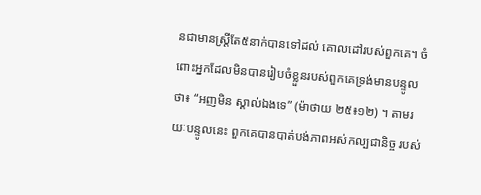នជាមានស្រ្តីតែ៥នាក់បានទៅដល់ គោលដៅរបស់ពួកគេ។ ចំពោះអ្នកដែលមិនបានរៀបចំខ្លួនរបស់ពួកគេទ្រង់មានបន្ទូលថា៖ “អញមិន ស្គាល់ឯងទេ” (ម៉ាថាយ ២៥៖១២) ។ តាមរយៈបន្ទូលនេះ ពួកគេបានបាត់បង់ភាពអស់កល្បជានិច្ច របស់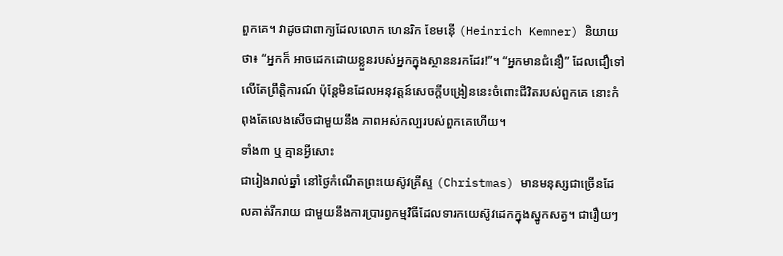ពួកគេ។ វាដូចជាពាក្យដែលលោក ហេនរិក ខែមន៉ើ (Heinrich Kemner) និយាយថា៖ “អ្នកក៏ អាចដេកដោយខ្លួនរបស់អ្នកក្នុងស្ថាននរកដែរ!”។ “អ្នកមានជំនឿ” ដែលជឿទៅលើតែព្រឹត្តិការណ៍ ប៉ុន្តែមិនដែលអនុវត្តន៍សេចក្តីបង្រៀននេះចំពោះជីវិតរបស់ពួកគេ នោះកំពុងតែលេងសើចជាមួយនឹង ភាពអស់កល្បរបស់ពួកគេហើយ។
ទាំង៣ ឬ គ្មានអ្វីសោះ
ជារៀងរាល់ឆ្នាំ នៅថ្ងៃកំណើតព្រះយេស៊ូវគ្រីស្ទ (Christmas) មានមនុស្សជាច្រើនដែលគាត់រីករាយ ជាមួយនឹងការប្រារព្វកម្មវិធីដែលទារកយេស៊ូវដេកក្នុងស្នូកសត្វ។ ជារឿយៗ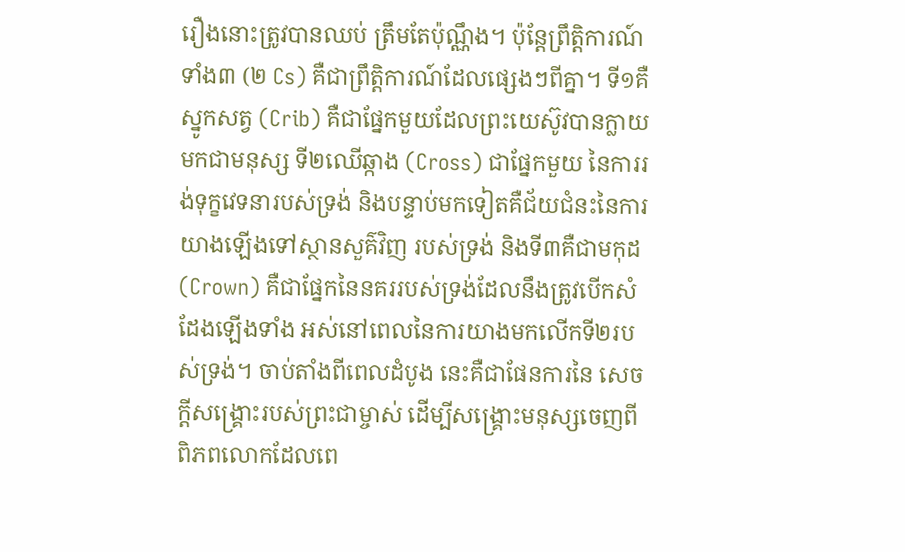រឿងនោះត្រូវបានឈប់ ត្រឹមតែប៉ុណ្ណឹង។ ប៉ុន្តែព្រឹត្តិការណ៍ទាំង៣ (២ Cs) គឺជាព្រឹត្តិការណ៍ដែលផ្សេងៗពីគ្នា។ ទី១គឺស្នូកសត្វ (Crib) គឺជាផ្នែកមួយដែលព្រះយេស៊ូវបានក្លាយមកជាមនុស្ស ទី២ឈើឆ្កាង (Cross) ជាផ្នែកមួយ នៃការរង់ទុក្ខវេទនារបស់ទ្រង់ និងបន្ទាប់មកទៀតគឺជ័យជំនះនៃការយាងឡើងទៅស្ថានសួគ៌វិញ របស់ទ្រង់ និងទី៣គឺជាមកុដ (Crown) គឺជាផ្នែកនៃនគររបស់ទ្រង់ដែលនឹងត្រូវបើកសំដែងឡើងទាំង អស់នៅពេលនៃការយាងមកលើកទី២របស់ទ្រង់។ ចាប់តាំងពីពេលដំបូង នេះគឺជាផែនការនៃ សេចក្តីសង្រ្គោះរបស់ព្រះជាម្ចាស់ ដើម្បីសង្គ្រោះមនុស្សចេញពីពិភពលោកដែលពេ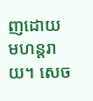ញដោយ មហន្តរាយ។ សេច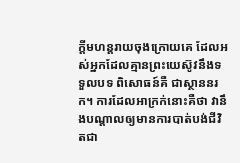ក្តីមហន្តរាយចុងក្រោយគេ ដែលអស់អ្នកដែលគ្មានព្រះយេស៊ូវនឹងទទួលបទ ពិសោធន៍គឺ ជាស្ថាននរក។ ការដែលអាក្រក់នោះគឺថា វានឹងបណ្តាលឲ្យមានការបាត់បង់ជីវិតជា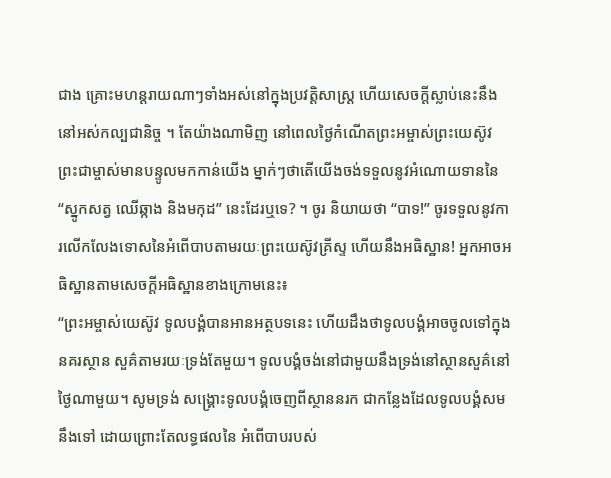ជាង គ្រោះមហន្តរាយណាៗទាំងអស់នៅក្នុងប្រវត្តិសាស្រ្ត ហើយសេចក្តីស្លាប់នេះនឹងនៅអស់កល្បជានិច្ច ។ តែយ៉ាងណាមិញ នៅពេលថ្ងៃកំណើតព្រះអម្ចាស់ព្រះយេស៊ូវ ព្រះជាម្ចាស់មានបន្ទូលមកកាន់យើង ម្នាក់ៗថាតើយើងចង់ទទួលនូវអំណោយទាននៃ “ស្នូកសត្វ ឈើឆ្កាង និងមកុដ” នេះដែរឬទេ? ។ ចូរ និយាយថា “បាទ!” ចូរទទួលនូវការលើកលែងទោសនៃអំពើបាបតាមរយៈព្រះយេស៊ូវគ្រីស្ទ ហើយនឹងអធិស្ឋាន! អ្នកអាចអធិស្ឋានតាមសេចក្តីអធិស្ឋានខាងក្រោមនេះ៖
“ព្រះអម្ចាស់យេស៊ូវ ទូលបង្គំបានអានអត្ថបទនេះ ហើយដឹងថាទូលបង្គំអាចចូលទៅក្នុងនគរស្ថាន សួគ៌តាមរយៈទ្រង់តែមួយ។ ទូលបង្គំចង់នៅជាមួយនឹងទ្រង់នៅស្ថានសួគ៌នៅថ្ងៃណាមួយ។ សូមទ្រង់ សង្គ្រោះទូលបង្គំចេញពីស្ថាននរក ជាកន្លែងដែលទូលបង្គំសមនឹងទៅ ដោយព្រោះតែលទ្ធផលនៃ អំពើបាបរបស់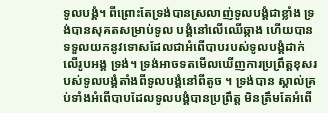ទូលបង្គំ។ ពីព្រោះតែទ្រង់បានស្រលាញ់ទូលបង្គំជាខ្លាំង ទ្រង់បានសុគតសម្រាប់ទូល បង្គំនៅលើឈើឆ្កាង ហើយបានទទួលយកនូវទោសដែលជាអំពើបាបរបស់ទូលបង្គំដាក់លើរូបអង្គ ទ្រង់។ ទ្រង់អាចទតមើលឃើញការប្រព្រឹត្តខុសរបស់ទូលបង្គំតាំងពីទូលបង្គំនៅពីតូច ។ ទ្រង់បាន ស្គាល់គ្រប់ទាំងអំពើបាបដែលទូលបង្គំបានប្រព្រឹត្ត មិនត្រឹមតែអំពើ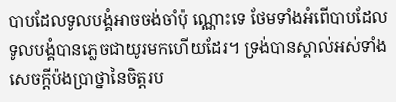បាបដែលទូលបង្គំអាចចង់ចាំប៉ុ ណ្ណោះទេ ថែមទាំងអំពើបាបដែលទូលបង្គំបានភ្លេចជាយូរមកហើយដែរ។ ទ្រង់បានស្គាល់អស់ទាំង សេចក្តីប៉ងប្រាថ្នានៃចិត្តរប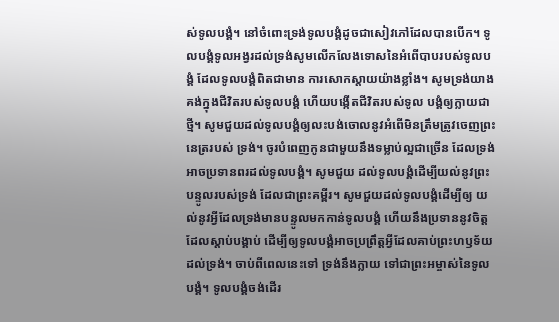ស់ទូលបង្គំ។ នៅចំពោះទ្រង់ទូលបង្គំដូចជាសៀវភៅដែលបានបើក។ ទូលបង្គំទូលអង្វរដល់ទ្រង់សូមលើកលែងទោសនៃអំពើបាបរបស់ទូលបង្គំ ដែលទូលបង្គំពិតជាមាន ការសោកស្តាយយ៉ាងខ្លាំង។ សូមទ្រង់យាងគង់ក្នុងជីវិតរបស់ទូលបង្គំ ហើយបង្កើតជីវិតរបស់ទូល បង្គំឲ្យក្លាយជាថ្មី។ សូមជួយដល់ទូលបង្គំឲ្យលះបង់ចោលនូវអំពើមិនត្រឹមត្រូវចេញព្រះនេត្ររបស់ ទ្រង់។ ចូរបំពេញកូនជាមួយនឹងទម្លាប់ល្អជាច្រើន ដែលទ្រង់អាចប្រទានពរដល់ទូលបង្គំ។ សូមជួយ ដល់ទូលបង្គំដើម្បីយល់នូវព្រះបន្ទូលរបស់ទ្រង់ ដែលជាព្រះគម្ពីរ។ សូមជួយដល់ទូលបង្គំដើម្បីឲ្យ យល់នូវអ្វីដែលទ្រង់មានបន្ទូលមកកាន់ទូលបង្គំ ហើយនឹងប្រទាននូវចិត្តដែលស្តាប់បង្គាប់ ដើម្បីឲ្យទូលបង្គំអាចប្រព្រឹត្តអ្វីដែលគាប់ព្រះហឫទ័យដល់ទ្រង់។ ចាប់ពីពេលនេះទៅ ទ្រង់នឹងក្លាយ ទៅជាព្រះអម្ចាស់នៃទូលបង្គំ។ ទូលបង្គំចង់ដើរ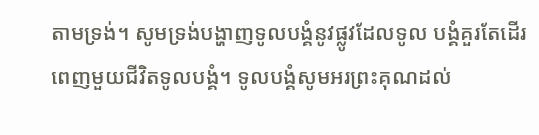តាមទ្រង់។ សូមទ្រង់បង្ហាញទូលបង្គំនូវផ្លូវដែលទូល បង្គំគួរតែដើរពេញមួយជីវិតទូលបង្គំ។ ទូលបង្គំសូមអរព្រះគុណដល់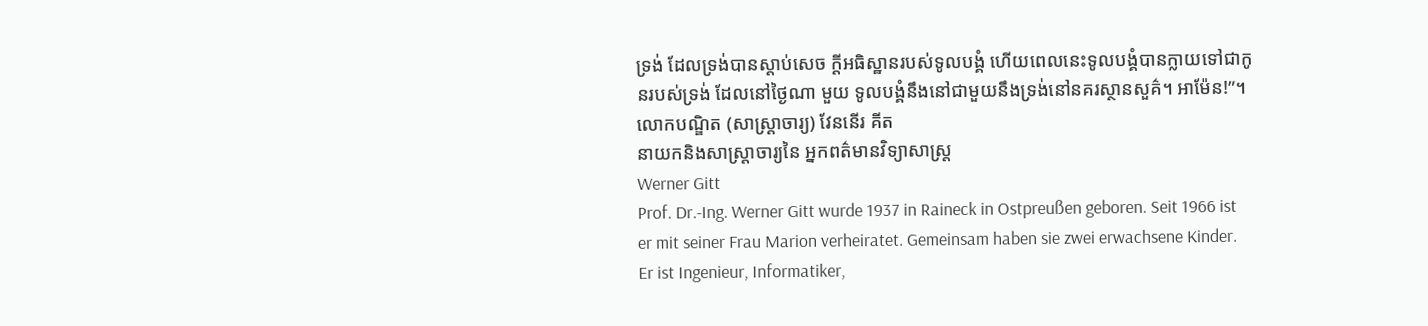ទ្រង់ ដែលទ្រង់បានស្តាប់សេច ក្តីអធិស្ឋានរបស់ទូលបង្គំ ហើយពេលនេះទូលបង្គំបានក្លាយទៅជាកូនរបស់ទ្រង់ ដែលនៅថ្ងៃណា មួយ ទូលបង្គំនឹងនៅជាមួយនឹងទ្រង់នៅនគរស្ថានសួគ៌។ អាម៉ែន!”។
លោកបណ្ឌិត (សាស្រ្តាចារ្យ) វែននើរ គីត
នាយកនិងសាស្រ្តាចារ្យនៃ អ្នកពត៌មានវិទ្យាសាស្រ្ត
Werner Gitt
Prof. Dr.-Ing. Werner Gitt wurde 1937 in Raineck in Ostpreußen geboren. Seit 1966 ist er mit seiner Frau Marion verheiratet. Gemeinsam haben sie zwei erwachsene Kinder. Er ist Ingenieur, Informatiker,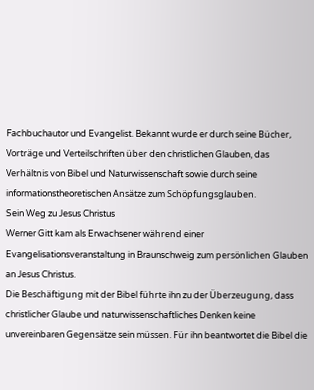Fachbuchautor und Evangelist. Bekannt wurde er durch seine Bücher, Vorträge und Verteilschriften über den christlichen Glauben, das Verhältnis von Bibel und Naturwissenschaft sowie durch seine informationstheoretischen Ansätze zum Schöpfungsglauben.
Sein Weg zu Jesus Christus
Werner Gitt kam als Erwachsener während einer Evangelisationsveranstaltung in Braunschweig zum persönlichen Glauben an Jesus Christus.
Die Beschäftigung mit der Bibel führte ihn zu der Überzeugung, dass christlicher Glaube und naturwissenschaftliches Denken keine unvereinbaren Gegensätze sein müssen. Für ihn beantwortet die Bibel die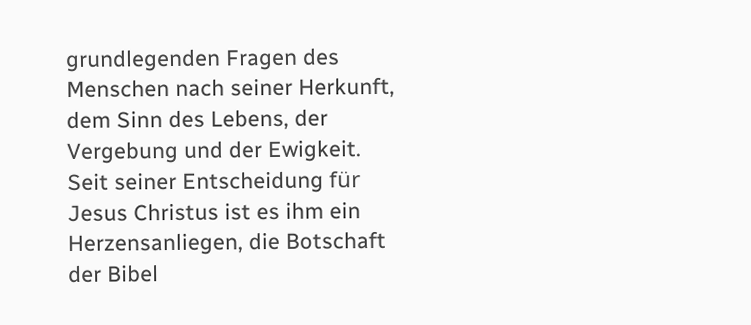grundlegenden Fragen des Menschen nach seiner Herkunft, dem Sinn des Lebens, der Vergebung und der Ewigkeit.
Seit seiner Entscheidung für Jesus Christus ist es ihm ein Herzensanliegen, die Botschaft der Bibel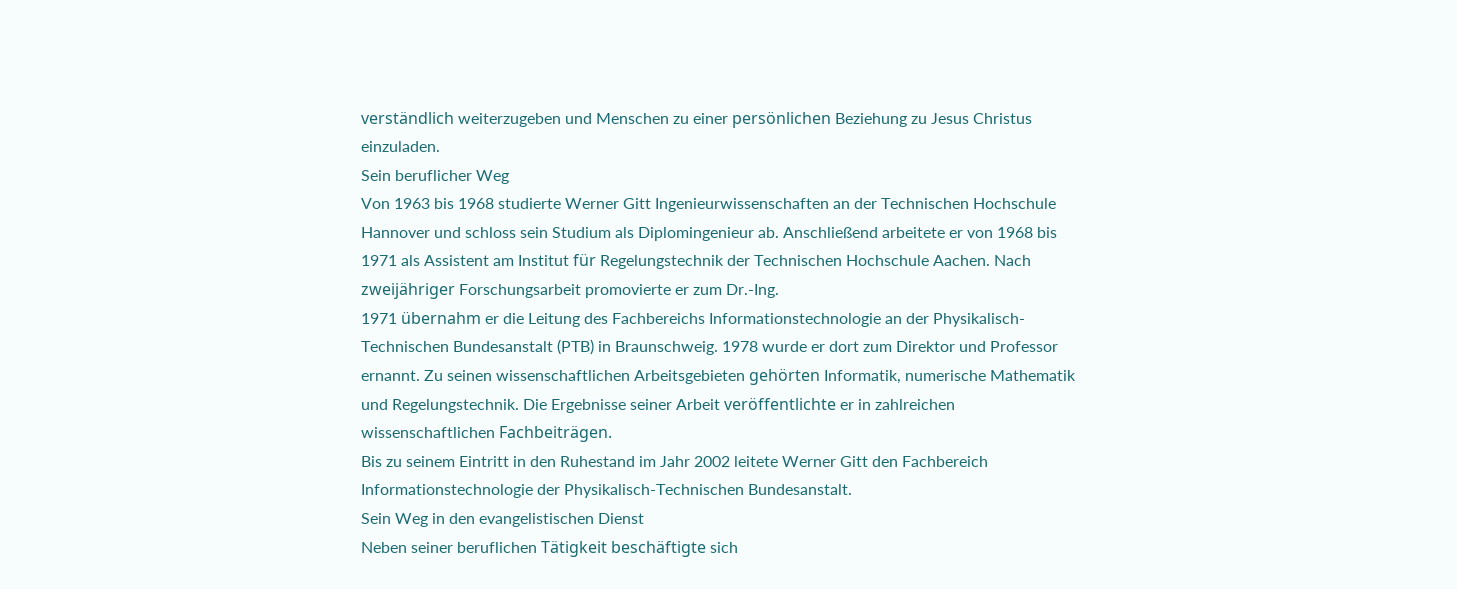verständlich weiterzugeben und Menschen zu einer persönlichen Beziehung zu Jesus Christus einzuladen.
Sein beruflicher Weg
Von 1963 bis 1968 studierte Werner Gitt Ingenieurwissenschaften an der Technischen Hochschule Hannover und schloss sein Studium als Diplomingenieur ab. Anschließend arbeitete er von 1968 bis 1971 als Assistent am Institut für Regelungstechnik der Technischen Hochschule Aachen. Nach zweijähriger Forschungsarbeit promovierte er zum Dr.-Ing.
1971 übernahm er die Leitung des Fachbereichs Informationstechnologie an der Physikalisch-Technischen Bundesanstalt (PTB) in Braunschweig. 1978 wurde er dort zum Direktor und Professor ernannt. Zu seinen wissenschaftlichen Arbeitsgebieten gehörten Informatik, numerische Mathematik und Regelungstechnik. Die Ergebnisse seiner Arbeit veröffentlichte er in zahlreichen wissenschaftlichen Fachbeiträgen.
Bis zu seinem Eintritt in den Ruhestand im Jahr 2002 leitete Werner Gitt den Fachbereich Informationstechnologie der Physikalisch-Technischen Bundesanstalt.
Sein Weg in den evangelistischen Dienst
Neben seiner beruflichen Tätigkeit beschäftigte sich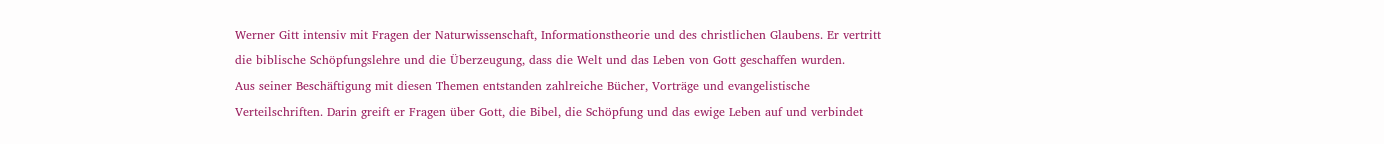Werner Gitt intensiv mit Fragen der Naturwissenschaft, Informationstheorie und des christlichen Glaubens. Er vertritt die biblische Schöpfungslehre und die Überzeugung, dass die Welt und das Leben von Gott geschaffen wurden.
Aus seiner Beschäftigung mit diesen Themen entstanden zahlreiche Bücher, Vorträge und evangelistische Verteilschriften. Darin greift er Fragen über Gott, die Bibel, die Schöpfung und das ewige Leben auf und verbindet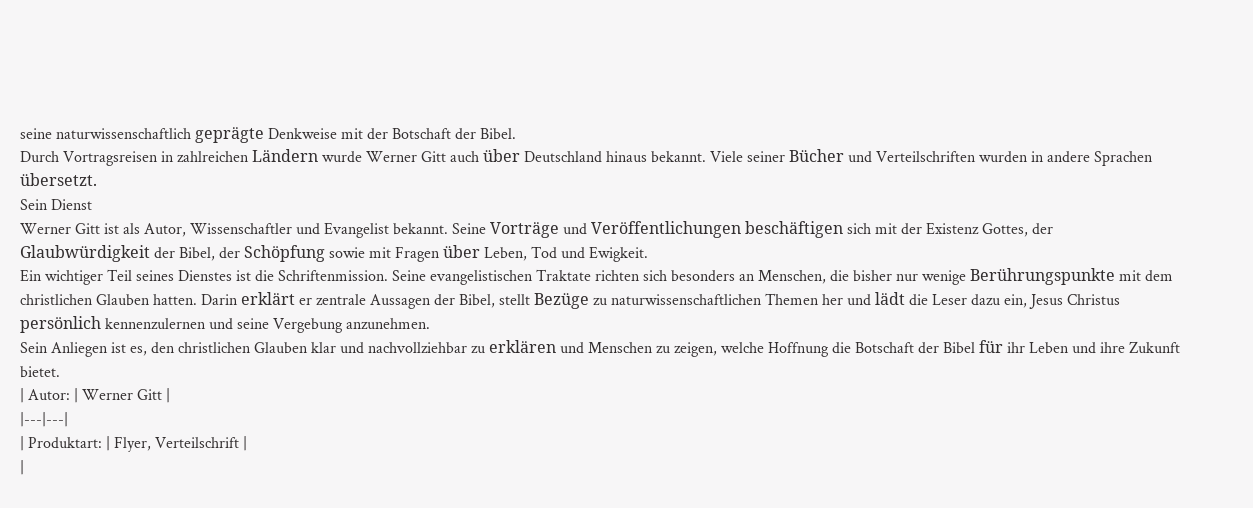seine naturwissenschaftlich geprägte Denkweise mit der Botschaft der Bibel.
Durch Vortragsreisen in zahlreichen Ländern wurde Werner Gitt auch über Deutschland hinaus bekannt. Viele seiner Bücher und Verteilschriften wurden in andere Sprachen übersetzt.
Sein Dienst
Werner Gitt ist als Autor, Wissenschaftler und Evangelist bekannt. Seine Vorträge und Veröffentlichungen beschäftigen sich mit der Existenz Gottes, der Glaubwürdigkeit der Bibel, der Schöpfung sowie mit Fragen über Leben, Tod und Ewigkeit.
Ein wichtiger Teil seines Dienstes ist die Schriftenmission. Seine evangelistischen Traktate richten sich besonders an Menschen, die bisher nur wenige Berührungspunkte mit dem christlichen Glauben hatten. Darin erklärt er zentrale Aussagen der Bibel, stellt Bezüge zu naturwissenschaftlichen Themen her und lädt die Leser dazu ein, Jesus Christus persönlich kennenzulernen und seine Vergebung anzunehmen.
Sein Anliegen ist es, den christlichen Glauben klar und nachvollziehbar zu erklären und Menschen zu zeigen, welche Hoffnung die Botschaft der Bibel für ihr Leben und ihre Zukunft bietet.
| Autor: | Werner Gitt |
|---|---|
| Produktart: | Flyer, Verteilschrift |
|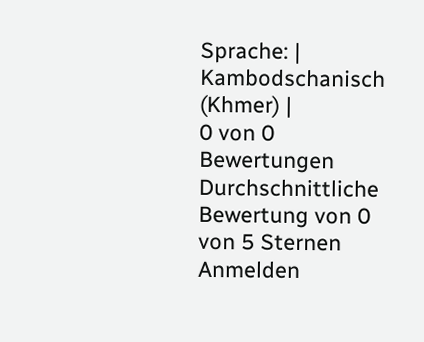Sprache: | Kambodschanisch (Khmer) |
0 von 0 Bewertungen
Durchschnittliche Bewertung von 0 von 5 Sternen
Anmelden